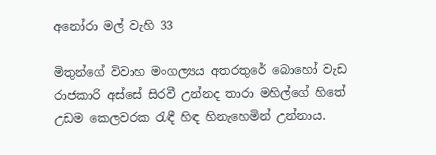අනෝරා මල් වැහි 33

මිතුන්ගේ විවාහ මංගල්‍යය අතරතුරේ බොහෝ වැඩ රාජකාරි අස්සේ සිරවී උන්නද තාරා මහිල්ගේ හිතේ උඩම කෙලවරක රැඳී හිඳ හිනැහෙමින් උන්නාය.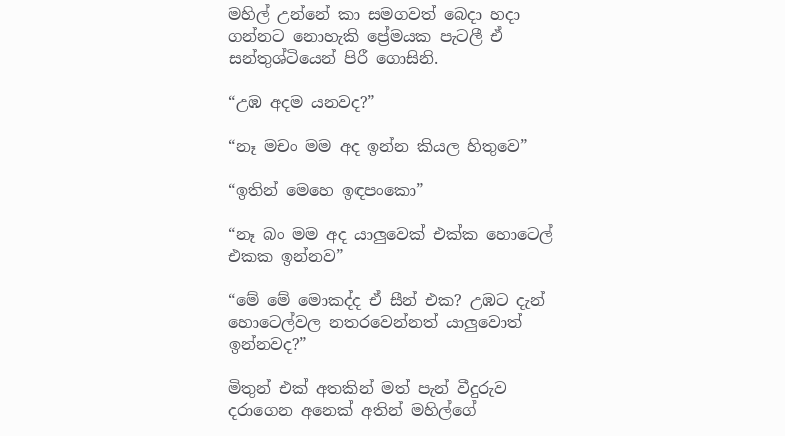මහිල් උන්නේ කා සමගවත් බෙදා හදා ගන්නට නොහැකි ප්‍රේමයක පැටලී ඒ සන්තුශ්ටියෙන් පිරී ගොසිනි.

“උඹ අදම යනවද?”

“නෑ මචං මම අද ඉන්න කියල හිතුවෙ”

“ඉතින් මෙහෙ ඉඳපංකො”

“නෑ බං මම අද යාලුවෙක් එක්ක හොටෙල් එකක ඉන්නව”

“මේ මේ මොකද්ද ඒ සීන් එක? උඹට දැන් හොටෙල්වල නතරවෙන්නත් යාලුවොත් ඉන්නවද?”

මිතුන් එක් අතකින් මත් පැන් වීදුරුව දරාගෙන අනෙක් අතින් මහිල්ගේ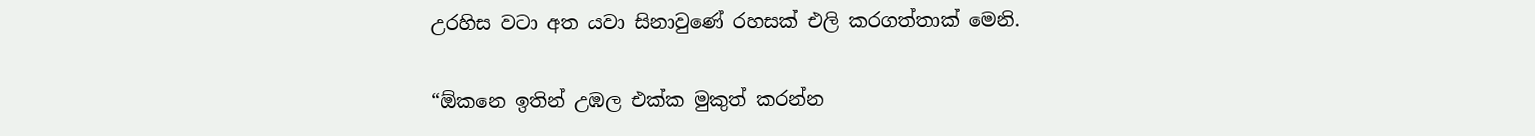උරහිස වටා අත යවා සිනාවුණේ රහසක් එලි කරගත්තාක් මෙනි.

“ඕකනෙ ඉතින් උඹල එක්ක මුකුත් කරන්න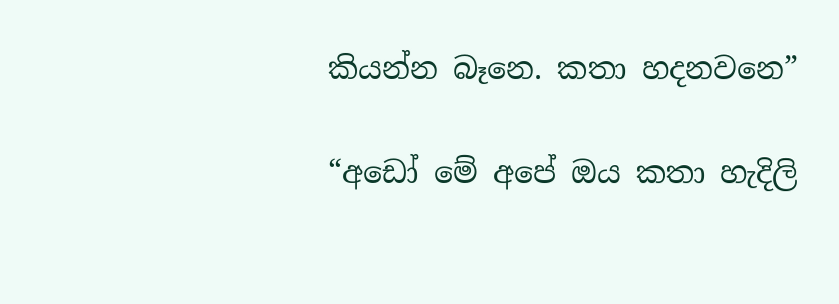කියන්න බෑනෙ. කතා හදනවනෙ”

“අඩෝ මේ අපේ ඔය කතා හැදිලි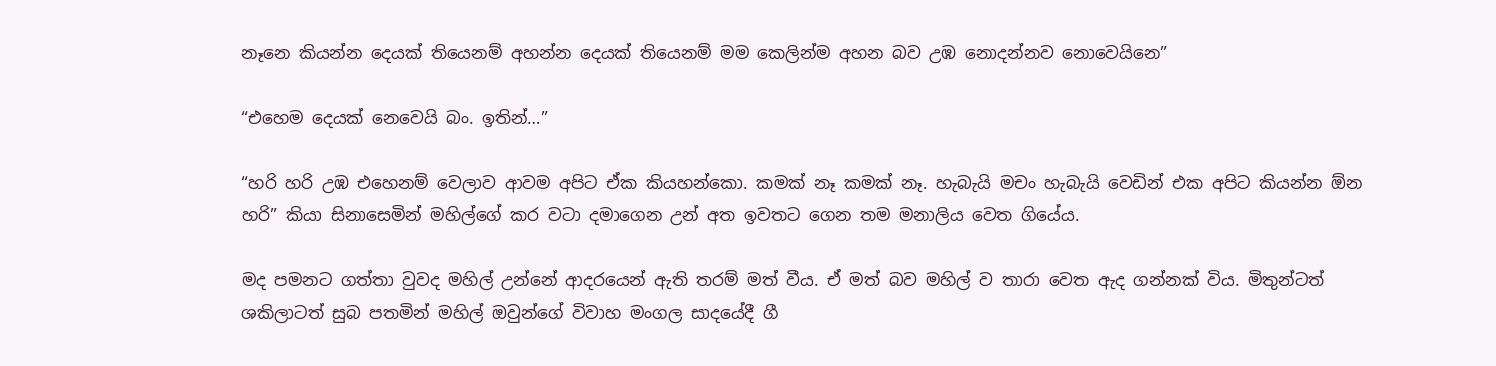නෑනෙ කියන්න දෙයක් තියෙනම් අහන්න දෙයක් තියෙනම් මම කෙලින්ම අහන බව උඹ නොදන්නව නොවෙයිනෙ”

“එහෙම දෙයක් නෙවෙයි බං. ඉතින්…”

“හරි හරි උඹ එහෙනම් වෙලාව ආවම අපිට ඒක කියහන්කො. කමක් නෑ කමක් නෑ. හැබැයි මචං හැබැයි වෙඩින් එක අපිට කියන්න ඕන හරි” කියා සිනාසෙමින් මහිල්ගේ කර වටා දමාගෙන උන් අත ඉවතට ගෙන තම මනාලිය වෙත ගියේය.

මද පමනට ගත්තා වුවද මහිල් උන්නේ ආදරයෙන් ඇති තරම් මත් වීය. ඒ මත් බව මහිල් ව තාරා වෙත ඇද ගන්නක් විය. මිතුන්ටත් ශකිලාටත් සුබ පතමින් මහිල් ඔවුන්ගේ විවාහ මංගල සාදයේදී ගී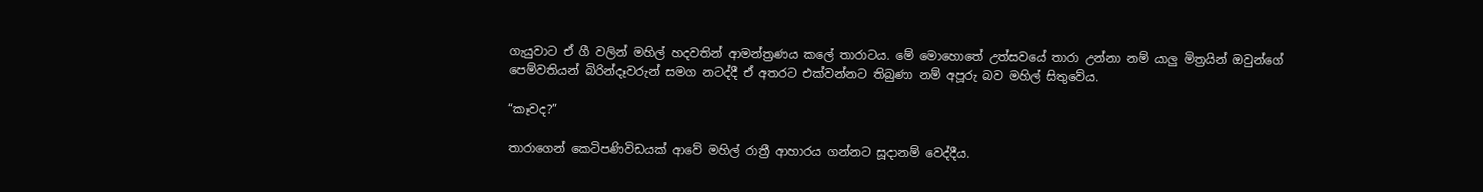ගැයුවාට ඒ ගී වලින් මහිල් හදවතින් ආමන්ත්‍රණය කලේ තාරාටය. මේ මොහොතේ උත්සවයේ තාරා උන්නා නම් යාලු මිත්‍රයින් ඔවුන්ගේ පෙම්වතියන් බිරින්දෑවරුන් සමග නටද්දී ඒ අතරට එක්වන්නට තිබුණා නම් අපූරු බව මහිල් සිතුවේය.

“කෑවද?”

තාරාගෙන් කෙටිපණිවිඩයක් ආවේ මහිල් රාත්‍රී ආහාරය ගන්නට සූදානම් වෙද්දීය.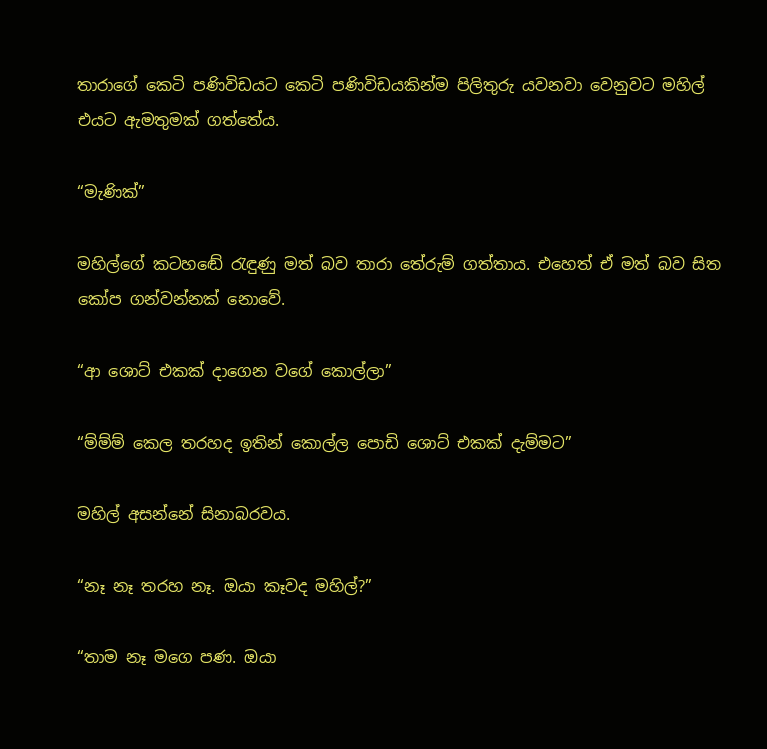තාරාගේ කෙටි පණිවිඩයට කෙටි පණිවිඩයකින්ම පිලිතුරු යවනවා වෙනුවට මහිල් එයට ඇමතුමක් ගත්තේය.

“මැණික්”

මහිල්ගේ කටහඬේ රැඳුණු මත් බව තාරා තේරුම් ගත්තාය. එහෙත් ඒ මත් බව සිත කෝප ගන්වන්නක් නොවේ.

“ආ ශොට් එකක් දාගෙන වගේ කොල්ලා”

“ම්ම්ම් කෙල තරහද ඉතින් කොල්ල පොඩි ශොට් එකක් දැම්මට”

මහිල් අසන්නේ සිනාබරවය.

“නෑ නෑ තරහ නෑ. ඔයා කෑවද මහිල්?”

“තාම නෑ මගෙ පණ. ඔයා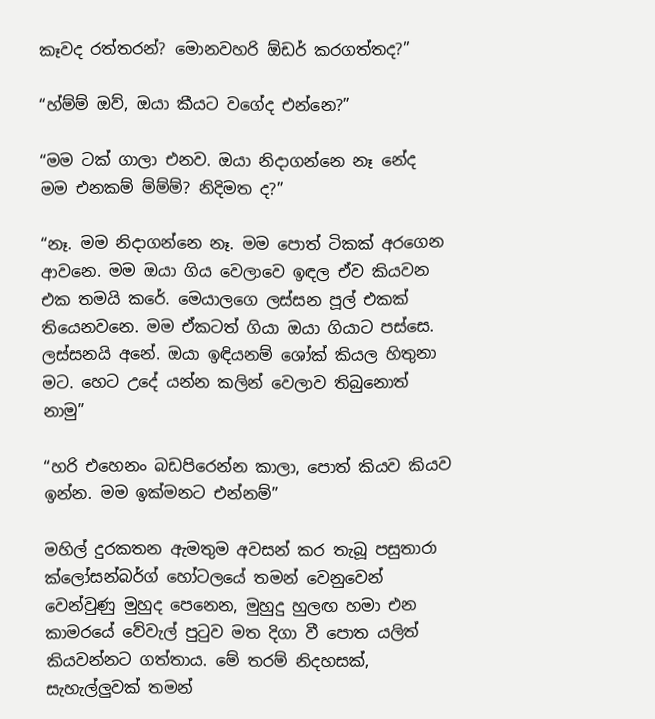කෑවද රත්තරන්? මොනවහරි ඕඩර් කරගත්තද?”

“හ්ම්ම් ඔව්, ඔයා කීයට වගේද එන්නෙ?”

“මම ටක් ගාලා එනව. ඔයා නිදාගන්නෙ නෑ නේද මම එනකම් ම්ම්ම්? නිදිමත ද?”

“නෑ. මම නිදාගන්නෙ නෑ. මම පොත් ටිකක් අරගෙන ආවනෙ. මම ඔයා ගිය වෙලාවෙ ඉඳල ඒව කියවන එක තමයි කරේ. මෙයාලගෙ ලස්සන පූල් එකක් තියෙනවනෙ. මම ඒකටත් ගියා ඔයා ගියාට පස්සෙ. ලස්සනයි අනේ. ඔයා ඉඳියනම් ශෝක් කියල හිතුනා මට. හෙට උදේ යන්න කලින් වෙලාව තිබුනොත් නාමු”

“හරි එහෙනං බඩපිරෙන්න කාලා, පොත් කියව කියව ඉන්න. මම ඉක්මනට එන්නම්”

මහිල් දුරකතන ඇමතුම අවසන් කර තැබූ පසුතාරා ක්ලෝසන්බර්ග් හෝටලයේ තමන් වෙනුවෙන් වෙන්වුණු මුහුද පෙනෙන, මුහුදු හුලඟ හමා එන කාමරයේ වේවැල් පුටුව මත දිගා වී පොත යලිත් කියවන්නට ගත්තාය. මේ තරම් නිදහසක්, සැහැල්ලුවක් තමන්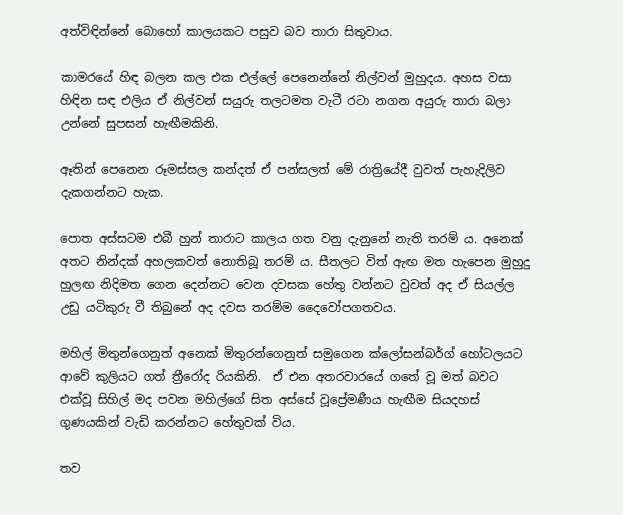අත්විඳින්නේ බොහෝ කාලයකට පසුව බව තාරා සිතුවාය.

කාමරයේ හිඳ බලන කල එක එල්ලේ පෙනෙන්නේ නිල්වන් මුහුදය. අහස වසා හිඳින සඳ එලිය ඒ නිල්වන් සයුරු තලටමත වැටී රටා නගන අයුරු තාරා බලා උන්නේ සුපසන් හැඟීමකිනි.

ඈතින් පෙනෙන රූමස්සල කන්දත් ඒ පන්සලත් මේ රාත්‍රියේදී වුවත් පැහැදිලිව දැකගන්නට හැක.

පොත අස්සටම එබී හුන් තාරාට කාලය ගත වනු දැනුනේ නැති තරම් ය. අනෙක් අතට නින්දක් අහලකවත් නොතිබූ තරම් ය. සීතලට විත් ඇඟ මත හැපෙන මුහුදු හුලඟ නිදිමත ගෙන දෙන්නට වෙන දවසක හේතු වන්නට වුවත් අද ඒ සියල්ල උඩු යටිකුරු වී තිබුනේ අද දවස තරම්ම දෛවෝපගතවය.

මහිල් මිතුන්ගෙනුත් අනෙක් මිතුරන්ගෙනුත් සමුගෙන ක්ලෝසන්බර්ග් හෝටලයට ආවේ කුලියට ගත් ත්‍රීරෝද රියකිනි.  ඒ එන අතරවාරයේ ගතේ වූ මත් බවට එක්වූ සිහිල් මද පවන මහිල්ගේ සිත අස්සේ වූප්‍රේමණීය හැඟීම සියදහස් ගුණයකින් වැඩි කරන්නට හේතුවක් විය.

තව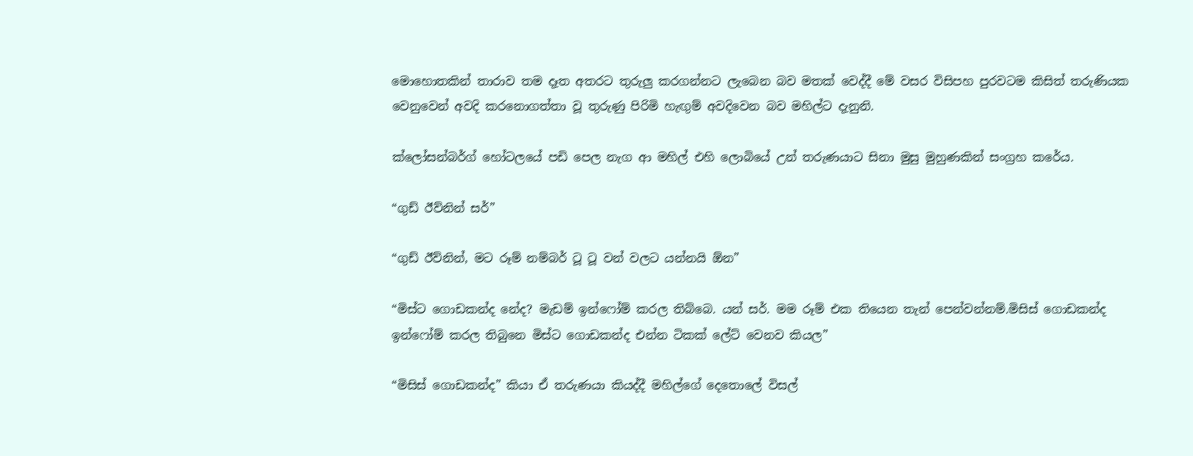මොහොතකින් තාරාව තම දෑත අතරට තුරුලු කරගන්නට ලැබෙන බව මතක් වෙද්දී මේ වසර විසිපහ පුරවටම කිසිත් තරුණියක වෙනුවෙන් අවදි කරනොගත්තා වූ තුරුණු පිරිමි හැඟුම් අවදිවෙන බව මහිල්ට දැනුනි.

ක්ලෝසන්බර්ග් හෝටලයේ පඩි පෙල නැග ආ මහිල් එහි ලොබියේ උන් තරුණයාට සිනා මුසු මුහුණකින් සංග්‍රහ කරේය.

“ගුඩ් ඊව්නින් සර්”

“ගුඩ් ඊව්නින්, මට රූම් නම්බර් ටූ ටූ වන් වලට යන්නයි ඕන”

“මිස්ට ගොඩකන්ද නේද? මැඩම් ඉන්ෆෝම් කරල තිබ්බෙ. යන් සර්. මම රූම් එක තියෙන තැන් පෙන්වන්නම්.මිසිස් ගොඩකන්ද ඉන්ෆෝම් කරල තිබුනෙ මිස්ට ගොඩකන්ද එන්න ටිකක් ලේට් වෙනව කියල”

“මිසිස් ගොඩකන්ද” කියා ඒ තරුණයා කියද්දී මහිල්ගේ දෙතොලේ විසල්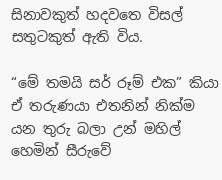සිනාවකුත් හදවතෙ විසල් සතුටකුත් ඇති විය.

“මේ තමයි සර් රූම් එක” කියා ඒ තරුණයා එතනින් නික්ම යන තුරු බලා උන් මහිල් හෙමින් සීරුවේ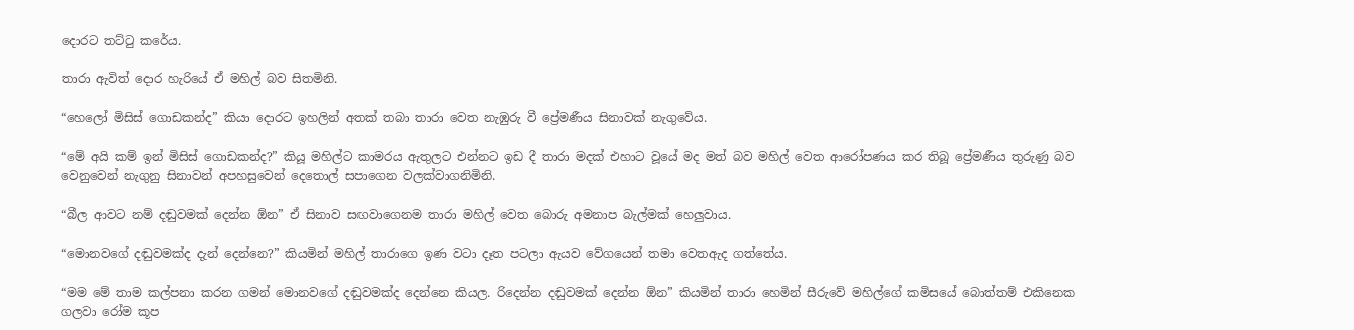දොරට තට්ටු කරේය.

තාරා ඇවිත් දොර හැරියේ ඒ මහිල් බව සිතමිනි.

“හෙලෝ මිසිස් ගොඩකන්ද” කියා දොරට ඉහලින් අතක් තබා තාරා වෙත නැඹුරු වී ප්‍රේමණීය සිනාවක් නැගුවේය.

“මේ අයි කම් ඉන් මිසිස් ගොඩකන්ද?” කියූ මහිල්ට කාමරය ඇතුලට එන්නට ඉඩ දී තාරා මදක් එහාට වූයේ මද මත් බව මහිල් වෙත ආරෝපණය කර තිබූ ප්‍රේමණීය තුරුණු බව වෙනුවෙන් නැගුනු සිනාවන් අපහසුවෙන් දෙතොල් සපාගෙන වලක්වාගනිමිනි.

“බීල ආවට නම් දඬුවමක් දෙන්න ඕන” ඒ සිනාව සඟවාගෙනම තාරා මහිල් වෙත බොරු අමනාප බැල්මක් හෙලුවාය.

“මොනවගේ දඬුවමක්ද දැන් දෙන්නෙ?” කියමින් මහිල් තාරාගෙ ඉණ වටා දෑත පටලා ඇයව වේගයෙන් තමා වෙතඇද ගත්තේය.

“මම මේ තාම කල්පනා කරන ගමන් මොනවගේ දඬුවමක්ද දෙන්නෙ කියල. රිදෙන්න දඬුවමක් දෙන්න ඕන” කියමින් තාරා හෙමින් සීරුවේ මහිල්ගේ කමිසයේ බොත්තම් එකිනෙක ගලවා රෝම කූප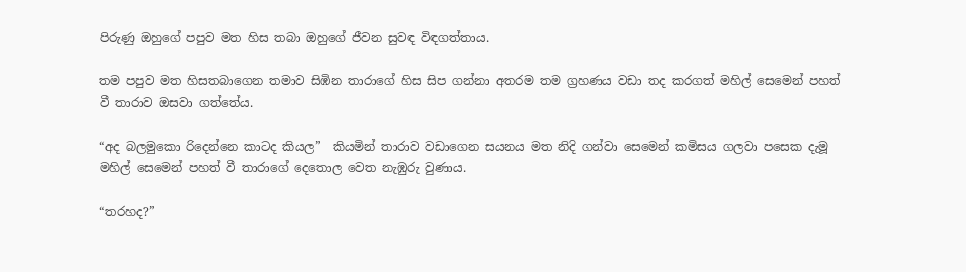පිරුණු ඔහුගේ පපුව මත හිස තබා ඔහුගේ ජීවන සුවඳ විඳගත්තාය.

තම පපුව මත හිසතබාගෙන තමාව සිඹින තාරාගේ හිස සිප ගන්නා අතරම තම ග්‍රහණය වඩා තද කරගත් මහිල් සෙමෙන් පහත් වී තාරාව ඔසවා ගත්තේය.

“අද බලමුකො රිදෙන්නෙ කාටද කියල”  කියමින් තාරාව වඩාගෙන සයනය මත නිදි ගන්වා සෙමෙන් කමිසය ගලවා පසෙක දැමූ මහිල් සෙමෙන් පහත් වී තාරාගේ දෙතොල වෙත නැඹුරු වුණාය.

“තරහද?”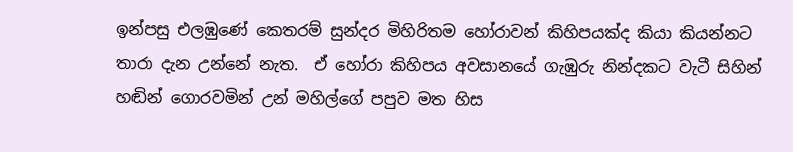ඉන්පසු එලඹුණේ කෙතරම් සුන්දර මිහිරිතම හෝරාවන් කිහිපයක්ද කියා කියන්නට තාරා දැන උන්නේ නැත.  ඒ හෝරා කිහිපය අවසානයේ ගැඹුරු නින්දකට වැටී සිහින් හඬින් ගොරවමින් උන් මහිල්ගේ පපුව මත හිස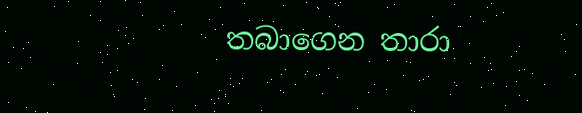තබාගෙන තාරා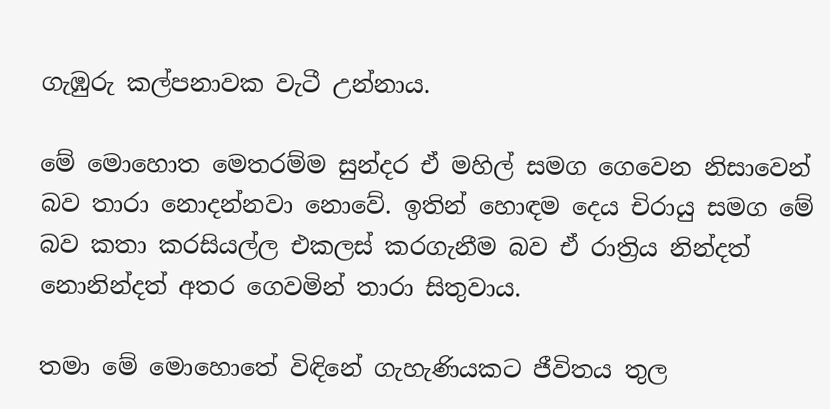ගැඹුරු කල්පනාවක වැටී උන්නාය.

මේ මොහොත මෙතරම්ම සුන්දර ඒ මහිල් සමග ගෙවෙන නිසාවෙන් බව තාරා නොදන්නවා නොවේ. ඉතින් හොඳම දෙය චිරායු සමග මේ බව කතා කරසියල්ල එකලස් කරගැනීම බව ඒ රාත්‍රිය නින්දත් නොනින්දත් අතර ගෙවමින් තාරා සිතුවාය.

තමා මේ මොහොතේ විඳිනේ ගැහැණියකට ජීවිතය තුල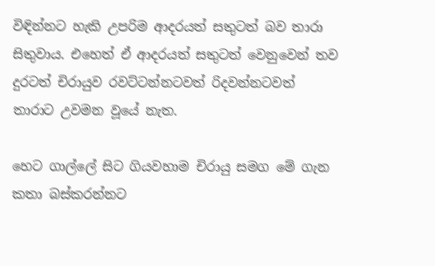විඳින්නට හැකි උපරිම ආදරයත් සතුටත් බව තාරා සිතුවාය. එහෙත් ඒ ආදරයත් සතුටත් වෙනුවෙන් තව දුරටත් චිරායුව රවට්ටන්නටවත් රිදවන්නටවත් තාරාට උවමන වූයේ නැත.

හෙට ගාල්ලේ සිට ගියවහාම චිරායු සමග මේ ගැන කතා බස්කරන්නට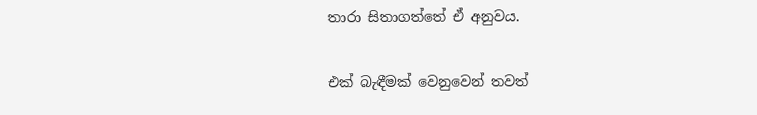තාරා සිතාගත්තේ ඒ අනුවය.

එක් බැඳීමක් වෙනුවෙන් තවත්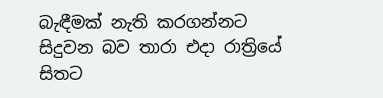බැඳීමක් නැති කරගන්නට සිදුවන බව තාරා එදා රාත්‍රියේ සිතට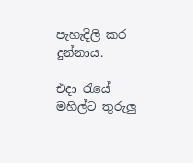පැහැදිලි කර දුන්නාය.

එදා රැයේ මහිල්ට තුරුලු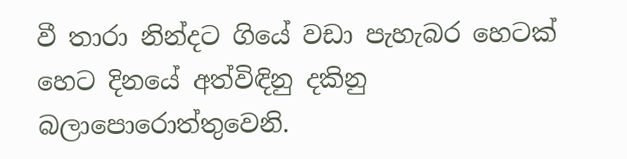වී තාරා නින්දට ගියේ වඩා පැහැබර හෙටක් හෙට දිනයේ අත්විඳිනු දකිනු බලාපොරොත්තුවෙනි.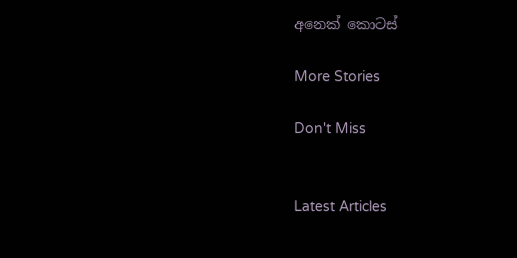අනෙක් කොටස්

More Stories

Don't Miss


Latest Articles